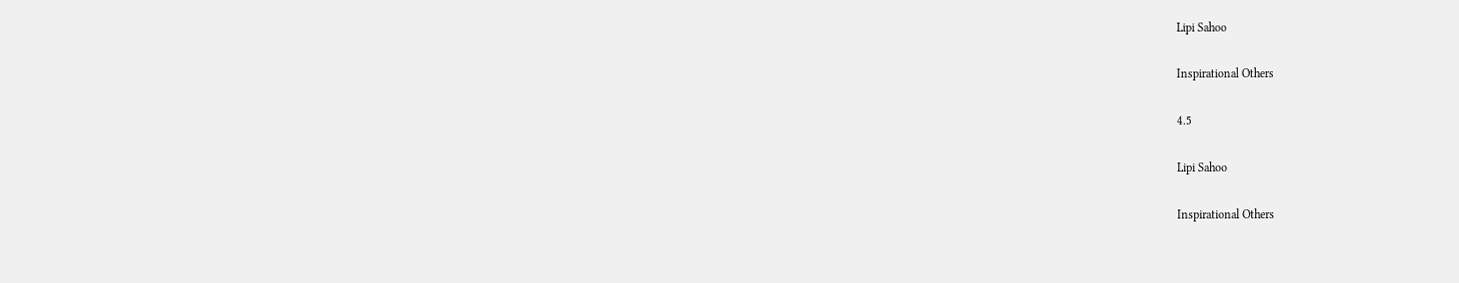Lipi Sahoo

Inspirational Others

4.5

Lipi Sahoo

Inspirational Others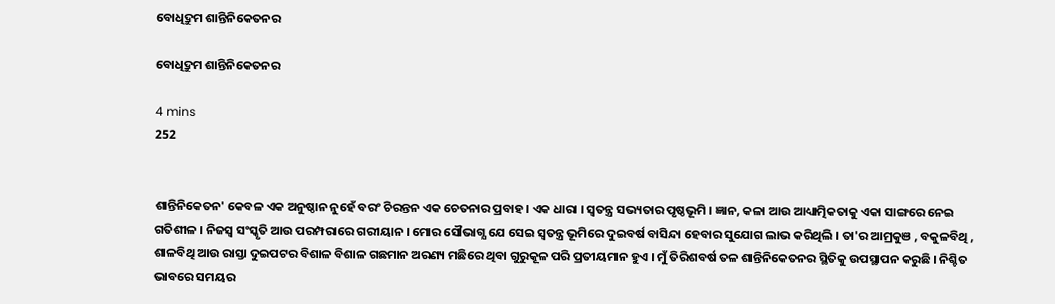ବୋଧିଦ୍ରୁମ ଶାନ୍ତିନିକେତନର

ବୋଧିଦ୍ରୁମ ଶାନ୍ତିନିକେତନର

4 mins
252


ଶାନ୍ତିନିକେତନ' କେବଳ ଏକ ଅନୁଷ୍ଠାନ ନୁହେଁ ବରଂ ଚିରନ୍ତନ ଏକ ଚେତନାର ପ୍ରବାହ । ଏକ ଧାରା । ସ୍ବତନ୍ତ୍ର ସଭ୍ୟତାର ପୃଷ୍ଠଭୂମି । ଜ୍ଞାନ, କଳା ଆଉ ଆଧ୍ୟାତ୍ମିକତାକୁ ଏକା ସାଙ୍ଗରେ ନେଇ ଗତିଶୀଳ । ନିଜସ୍ବ ସଂସ୍କୃତି ଆଉ ପରମ୍ପରାରେ ଗରୀୟାନ । ମୋର ସୌଭାଗ୍ଯ ଯେ ସେଇ ସ୍ବତନ୍ତ୍ର ଭୂମିରେ ଦୁଇବର୍ଷ ବାସିନ୍ଦା ହେବାର ସୁଯୋଗ ଲାଭ କରିଥିଲି । ତା'ର ଆମ୍ରକୁଞ , ବକୁଳବିଥି , ଶାଳବିଥି ଆଉ ରାସ୍ତା ଦୁଇପଟର ବିଶାଳ ବିଶାଳ ଗଛମାନ ଅରଣ୍ୟ ମଛିରେ ଥିବା ଗୁରୁକୂଳ ପରି ପ୍ରତୀୟମାନ ହୁଏ । ମୁଁ ତିରିଶବର୍ଷ ତଳ ଶାନ୍ତିନିକେତନର ସ୍ଥିତିକୁ ଉପସ୍ଥାପନ କରୁଛି । ନିଶ୍ଚିତ ଭାବରେ ସମୟର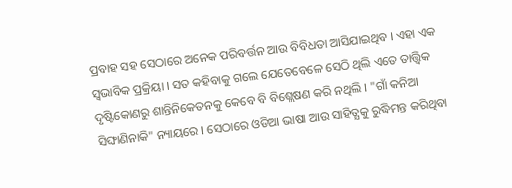ପ୍ରବାହ ସହ ସେଠାରେ ଅନେକ ପରିବର୍ତ୍ତନ ଆଉ ବିବିଧତା ଆସିଯାଇଥିବ । ଏହା ଏକ ସ୍ବଭାବିକ ପ୍ରକ୍ରିୟା । ସତ କହିବାକୁ ଗଲେ ଯେତେବେଳେ ସେଠି ଥିଲି ଏତେ ତାତ୍ତ୍ଵିକ ଦୃଷ୍ଟିକୋଣରୁ ଶାନ୍ତିନିକେତନକୁ କେବେ ବି ବିଶ୍ଲେଷଣ କରି ନଥିଲି । "ଗାଁ କନିଆ ସିଙ୍ଘାଣିନାକି" ନ୍ୟାୟରେ । ସେଠାରେ ଓଡିଆ ଭାଷା ଆଉ ସାହିତ୍ଯକୁ ରୁଦ୍ଧିମନ୍ତ କରିଥିବା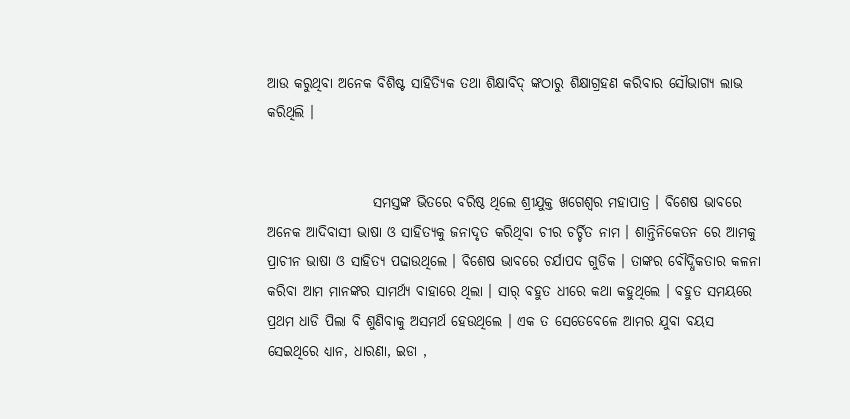ଆଉ କରୁଥିବା ଅନେକ ବିଶିଷ୍ଟ ସାହିତ୍ୟିକ ତଥା ଶିକ୍ଷାବିଦ୍ ଙ୍କଠାରୁ ଶିକ୍ଷାଗ୍ରହଣ କରିବାର ସୌଭାଗ୍ଯ ଲାଭ କରିଥିଲି ।


                   ସମସ୍ତଙ୍କ ଭିତରେ ବରିଷ୍ଠ ଥିଲେ ଶ୍ରୀଯୁକ୍ତ ଖଗେଶ୍ଵର ମହାପାତ୍ର । ବିଶେଷ ଭାବରେ ଅନେକ ଆଦିବାସୀ ଭାଷା ଓ ସାହିତ୍ଯକୁ ଜନାଦୃତ କରିଥିବା ଚୀର ଚର୍ଚ୍ଚିତ ନାମ । ଶାନ୍ତିନିକେତନ ରେ ଆମକୁ ପ୍ରାଚୀନ ଭାଷା ଓ ସାହିତ୍ଯ ପଢାଉଥିଲେ । ବିଶେଷ ଭାବରେ ଚର୍ଯାପଦ ଗୁଡିକ । ତାଙ୍କର ବୌଦ୍ଧିକତାର କଳନା କରିବା ଆମ ମାନଙ୍କର ସାମର୍ଥ୍ଯ ବାହାରେ ଥିଲା । ସାର୍ ବହୁତ ଧୀରେ କଥା କହୁଥିଲେ । ବହୁତ ସମୟରେ ପ୍ରଥମ ଧାଡି ପିଲା ବି ଶୁଣିବାକୁ ଅସମର୍ଥ ହେଉଥିଲେ । ଏକ ତ ସେତେବେଳେ ଆମର ଯୁବା ବୟସ ସେଇଥିରେ ଧ୍ୟାନ, ଧାରଣା, ଇଡା ,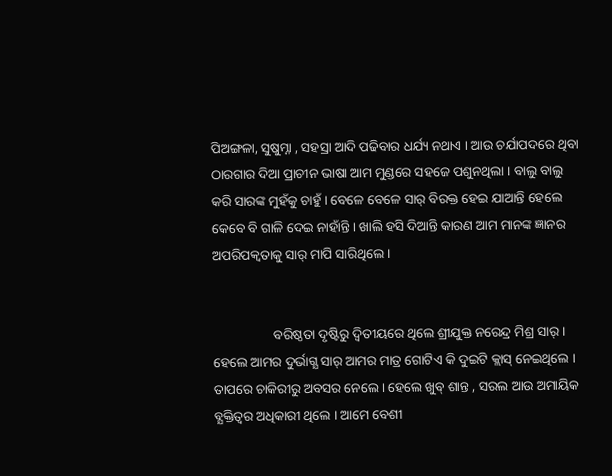ପିଅଙ୍ଗଳା, ସୁଷୁମ୍ନା , ସହସ୍ରା ଆଦି ପଢିବାର ଧର୍ଯ୍ୟ ନଥାଏ । ଆଉ ଚର୍ଯାପଦରେ ଥିବା ଠାରଗାର ଦିଆ ପ୍ରାଚୀନ ଭାଷା ଆମ ମୁଣ୍ଡରେ ସହଜେ ପଶୁନଥିଲା । ବାଲୁ ବାଲୁ କରି ସାରଙ୍କ ମୁହଁକୁ ଚାହୁଁ । ବେଳେ ବେଳେ ସାର୍ ବିରକ୍ତ ହେଇ ଯାଆନ୍ତି ହେଲେ କେବେ ବି ଗାଳି ଦେଇ ନାହାଁନ୍ତି । ଖାଲି ହସି ଦିଆନ୍ତି କାରଣ ଆମ ମାନଙ୍କ ଜ୍ଞାନର ଅପରିପକ୍ବତାକୁ ସାର୍ ମାପି ସାରିଥିଲେ ।


                  ବରିଷ୍ଠତା ଦୃଷ୍ଟିରୁ ଦ୍ବିତୀୟରେ ଥିଲେ ଶ୍ରୀଯୁକ୍ତ ନରେନ୍ଦ୍ର ମିଶ୍ର ସାର୍ । ହେଲେ ଆମର ଦୁର୍ଭାଗ୍ଯ ସାର୍ ଆମର ମାତ୍ର ଗୋଟିଏ କି ଦୁଇଟି କ୍ଲାସ୍ ନେଇଥିଲେ । ତାପରେ ଚାକିରୀରୁ ଅବସର ନେଲେ । ହେଲେ ଖୁବ୍ ଶାନ୍ତ , ସରଲ ଆଉ ଅମାୟିକ ବ୍ଯକ୍ତିତ୍ବର ଅଧିକାରୀ ଥିଲେ । ଆମେ ବେଶୀ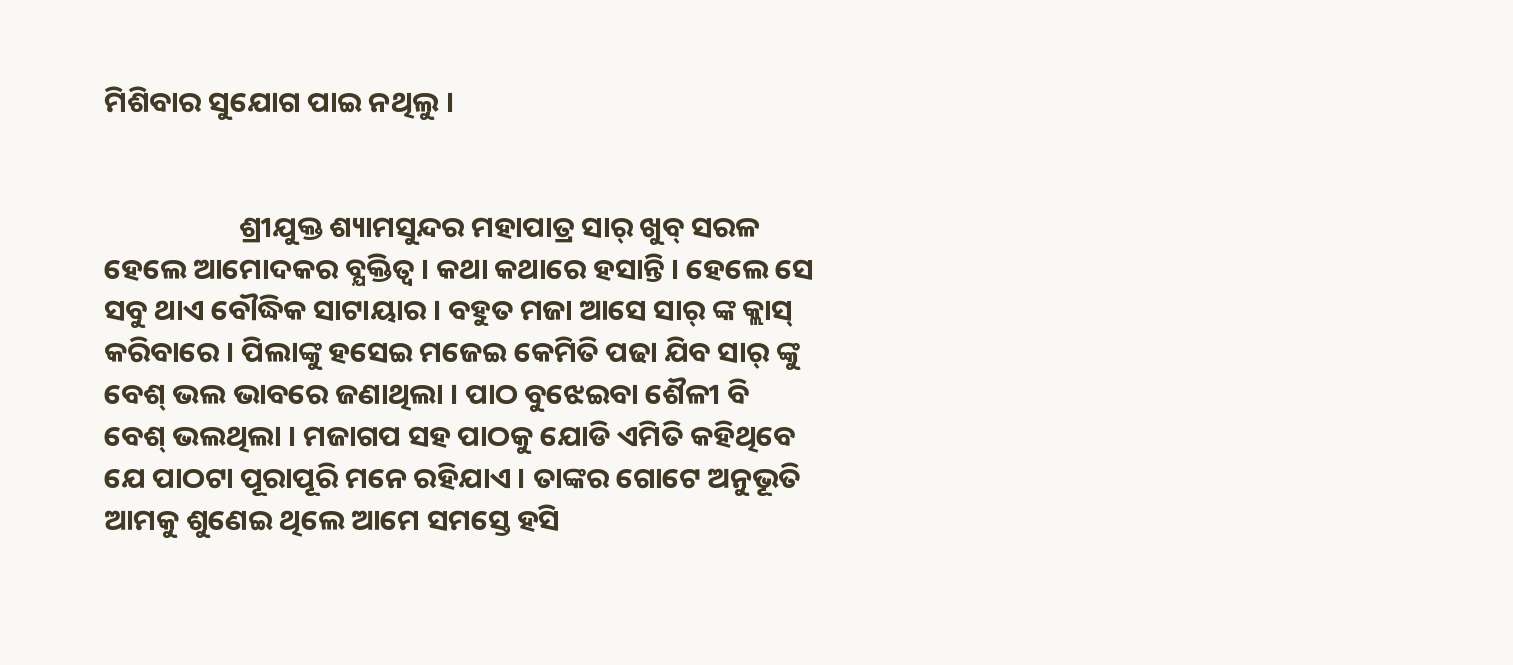ମିଶିବାର ସୁଯୋଗ ପାଇ ନଥିଲୁ ।


                    ଶ୍ରୀଯୁକ୍ତ ଶ୍ୟାମସୁନ୍ଦର ମହାପାତ୍ର ସାର୍ ଖୁବ୍ ସରଳ ହେଲେ ଆମୋଦକର ବ୍ଯକ୍ତିତ୍ବ । କଥା କଥାରେ ହସାନ୍ତି । ହେଲେ ସେ ସବୁ ଥାଏ ବୌଦ୍ଧିକ ସାଟାୟାର । ବହୁତ ମଜା ଆସେ ସାର୍ ଙ୍କ କ୍ଲାସ୍ କରିବାରେ । ପିଲାଙ୍କୁ ହସେଇ ମଜେଇ କେମିତି ପଢା ଯିବ ସାର୍ ଙ୍କୁ ବେଶ୍ ଭଲ ଭାବରେ ଜଣାଥିଲା । ପାଠ ବୁଝେଇବା ଶୈଳୀ ବି ବେଶ୍ ଭଲଥିଲା । ମଜାଗପ ସହ ପାଠକୁ ଯୋଡି ଏମିତି କହିଥିବେ ଯେ ପାଠଟା ପୂରାପୂରି ମନେ ରହିଯାଏ । ତାଙ୍କର ଗୋଟେ ଅନୁଭୂତି ଆମକୁ ଶୁଣେଇ ଥିଲେ ଆମେ ସମସ୍ତେ ହସି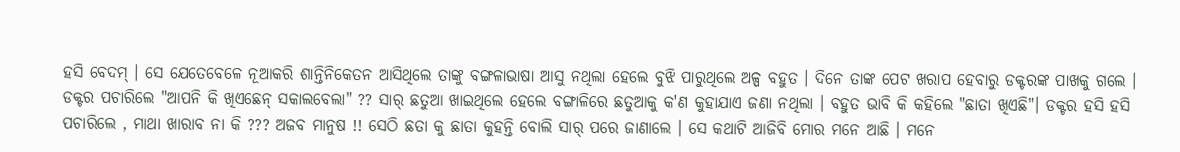ହସି ବେଦମ୍ । ସେ ଯେତେବେଳେ ନୂଆକରି ଶାନ୍ତିନିକେତନ ଆସିଥିଲେ ତାଙ୍କୁ ବଙ୍ଗଳାଭାଷା ଆସୁ ନଥିଲା ହେଲେ ବୁଝି ପାରୁଥିଲେ ଅଳ୍ପ ବହୁତ । ଦିନେ ତାଙ୍କ ପେଟ ଖରାପ ହେବାରୁ ଡକ୍ଟରଙ୍କ ପାଖକୁ ଗଲେ । ଡକ୍ଟର ପଚାରିଲେ "ଆପନି କି ଖିଏଛେନ୍ ସକାଲବେଲା" ?? ସାର୍ ଛତୁଆ ଖାଇଥିଲେ ହେଲେ ବଙ୍ଗାଳିରେ ଛତୁଆକୁ କ'ଣ କୁହାଯାଏ ଜଣା ନଥିଲା । ବହୁତ ଭାବି କି କହିଲେ "ଛାତା ଖିଏଛି"। ଡକ୍ଟର ହସି ହସି ପଚାରିଲେ , ମାଥା ଖାରାବ ନା କି ??? ଅଜବ ମାନୁଷ !! ସେଠି ଛତା କୁ ଛାତା କୁହନ୍ତି ବୋଲି ସାର୍ ପରେ ଜାଣାଲେ । ସେ କଥାଟି ଆଜିବି ମୋର ମନେ ଆଛି । ମନେ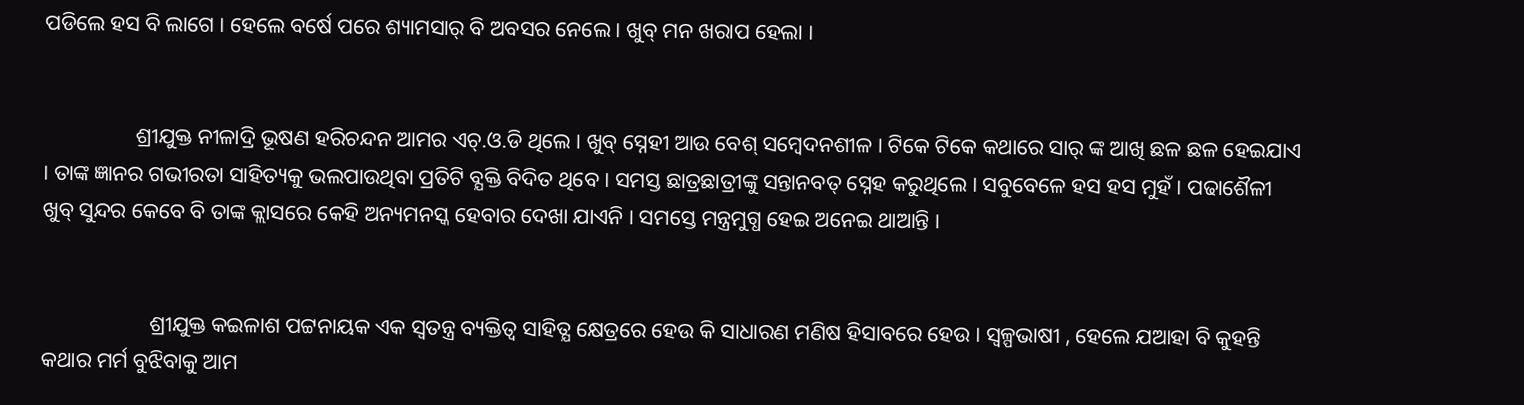ପଡିଲେ ହସ ବି ଲାଗେ । ହେଲେ ବର୍ଷେ ପରେ ଶ୍ୟାମସାର୍ ବି ଅବସର ନେଲେ । ଖୁବ୍ ମନ ଖରାପ ହେଲା ।


                 ଶ୍ରୀଯୁକ୍ତ ନୀଳାଦ୍ରି ଭୂଷଣ ହରିଚନ୍ଦନ ଆମର ଏଚ୍.ଓ.ଡି ଥିଲେ । ଖୁବ୍ ସ୍ନେହୀ ଆଉ ବେଶ୍ ସମ୍ବେଦନଶୀଳ । ଟିକେ ଟିକେ କଥାରେ ସାର୍ ଙ୍କ ଆଖି ଛଳ ଛଳ ହେଇଯାଏ । ତାଙ୍କ ଜ୍ଞାନର ଗଭୀରତା ସାହିତ୍ୟକୁ ଭଲପାଉଥିବା ପ୍ରତିଟି ବ୍ଯକ୍ତି ବିଦିତ ଥିବେ । ସମସ୍ତ ଛାତ୍ରଛାତ୍ରୀଙ୍କୁ ସନ୍ତାନବତ୍ ସ୍ନେହ କରୁଥିଲେ । ସବୁବେଳେ ହସ ହସ ମୁହଁ । ପଢାଶୈଳୀ ଖୁବ୍ ସୁନ୍ଦର କେବେ ବି ତାଙ୍କ କ୍ଲାସରେ କେହି ଅନ୍ୟମନସ୍କ ହେବାର ଦେଖା ଯାଏନି । ସମସ୍ତେ ମନ୍ତ୍ରମୁଗ୍ଧ ହେଇ ଅନେଇ ଥାଆନ୍ତି ।


                    ଶ୍ରୀଯୁକ୍ତ କଇଳାଶ ପଟ୍ଟନାୟକ ଏକ ସ୍ଵତନ୍ତ୍ର ବ୍ୟକ୍ତିତ୍ବ ସାହିତ୍ଯ କ୍ଷେତ୍ରରେ ହେଉ କି ସାଧାରଣ ମଣିଷ ହିସାବରେ ହେଉ । ସ୍ବଳ୍ପଭାଷୀ , ହେଲେ ଯଆହା ବି କୁହନ୍ତି କଥାର ମର୍ମ ବୁଝିବାକୁ ଆମ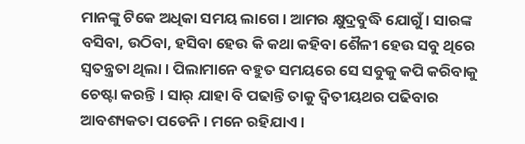ମାନଙ୍କୁ ଟିକେ ଅଧିକା ସମୟ ଲାଗେ । ଆମର କ୍ଷୁଦ୍ରବୁଦ୍ଧି ଯୋଗୁଁ । ସାରଙ୍କ ବସିବା, ଉଠିବା, ହସିବା ହେଉ କି କଥା କହିବା ଶୈଳୀ ହେଉ ସବୁ ଥିରେ ସ୍ୱତନ୍ତ୍ରତା ଥିଲା । ପିଲାମାନେ ବହୁତ ସମୟରେ ସେ ସବୁକୁ କପି କରିବାକୁ ଚେଷ୍ଟା କରନ୍ତି । ସାର୍ ଯାହା ବି ପଢାନ୍ତି ତାକୁ ଦ୍ଵିତୀୟଥର ପଢିବାର ଆବଶ୍ୟକତା ପଡେନି । ମନେ ରହିଯାଏ ।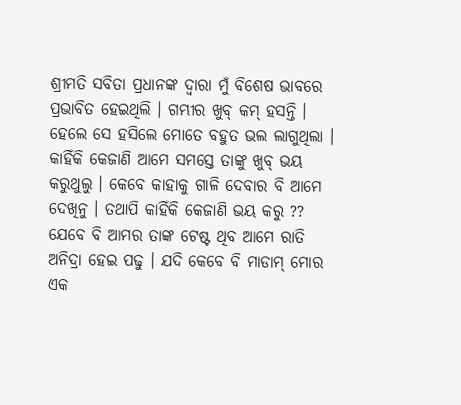ଶ୍ରୀମତି ସବିତା ପ୍ରଧାନଙ୍କ ଦ୍ବାରା ମୁଁ ବିଶେଷ ଭାବରେ ପ୍ରଭାବିତ ହେଇଥିଲି । ଗମ୍ଭୀର ଖୁବ୍ କମ୍ ହସନ୍ତି । ହେଲେ ସେ ହସିଲେ ମୋତେ ବହୁତ ଭଲ ଲାଗୁଥିଲା । କାହିଁକି କେଜାଣି ଆମେ ସମସ୍ତେ ତାଙ୍କୁ ଖୁବ୍ ଭୟ କରୁଥୁଲୁ । କେବେ କାହାକୁ ଗାଳି ଦେବାର ବି ଆମେ ଦେଖିନୁ । ତଥାପି କାହିଁକି କେଜାଣି ଭୟ କରୁ ?? ଯେବେ ବି ଆମର ତାଙ୍କ ଟେଷ୍ଟ ଥିବ ଆମେ ରାତି ଅନିଦ୍ରା ହେଇ ପଢୁ । ଯଦି କେବେ ବି ମାଡାମ୍ ମୋର ଏକ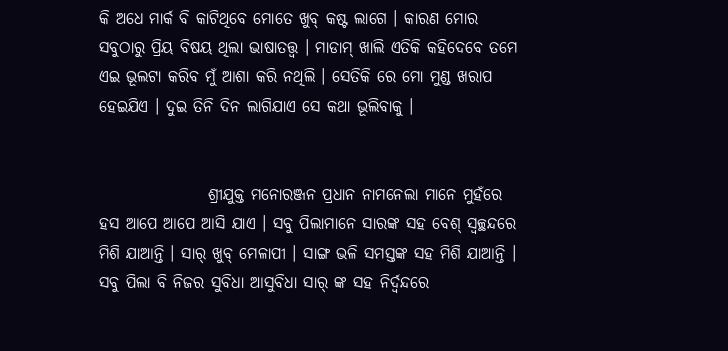କି ଅଧେ ମାର୍କ ବି କାଟିଥିବେ ମୋତେ ଖୁବ୍ କଷ୍ଟ ଲାଗେ । କାରଣ ମୋର ସବୁଠାରୁ ପ୍ରିୟ ବିଷୟ ଥିଲା ଭାଷାତତ୍ତ୍ବ । ମାଡାମ୍ ଖାଲି ଏତିକି କହିଦେବେ ତମେ ଏଇ ଭୂଲଟା କରିବ ମୁଁ ଆଶା କରି ନଥିଲି । ସେତିକି ରେ ମୋ ମୁଣ୍ଡ ଖରାପ ହେଇଯିଏ । ଦୁଇ ତିନି ଦିନ ଲାଗିଯାଏ ସେ କଥା ଭୂଲିବାକୁ ।


                 ଶ୍ରୀଯୁକ୍ତ ମନୋରଞ୍ଜନ ପ୍ରଧାନ ନାମନେଲା ମାନେ ମୁହଁରେ ହସ ଆପେ ଆପେ ଆସି ଯାଏ । ସବୁ ପିଲାମାନେ ସାରଙ୍କ ସହ ବେଶ୍ ସ୍ବଚ୍ଛନ୍ଦରେ ମିଶି ଯାଆନ୍ତି । ସାର୍ ଖୁବ୍ ମେଳାପୀ । ସାଙ୍ଗ ଭଳି ସମସ୍ତଙ୍କ ସହ ମିଶି ଯାଆନ୍ତି । ସବୁ ପିଲା ବି ନିଜର ସୁବିଧା ଆସୁବିଧା ସାର୍ ଙ୍କ ସହ ନିର୍ଦ୍ବନ୍ଦରେ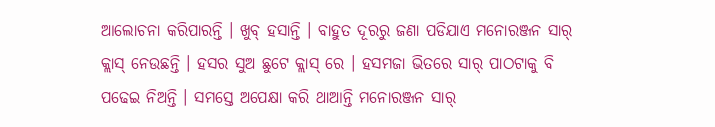ଆଲୋଚନା କରିପାରନ୍ତି । ଖୁବ୍ ହସାନ୍ତି । ବାହୁତ ଦୂରରୁ ଜଣା ପଡିଯାଏ ମନୋରଞ୍ଜନ ସାର୍ କ୍ଲାସ୍ ନେଉଛନ୍ତି । ହସର ସୁଅ ଛୁଟେ କ୍ଲାସ୍ ରେ । ହସମଜା ଭିତରେ ସାର୍ ପାଠଟାକୁ ବି ପଢେଇ ନିଅନ୍ତି । ସମସ୍ତେ ଅପେକ୍ଷା କରି ଥାଆନ୍ତି ମନୋରଞ୍ଜନ ସାର୍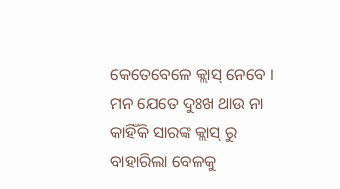କେତେବେଳେ କ୍ଲାସ୍ ନେବେ । ମନ ଯେତେ ଦୁଃଖ ଥାଉ ନା କାହିଁକି ସାରଙ୍କ କ୍ଲାସ୍ ରୁ ବାହାରିଲା ବେଳକୁ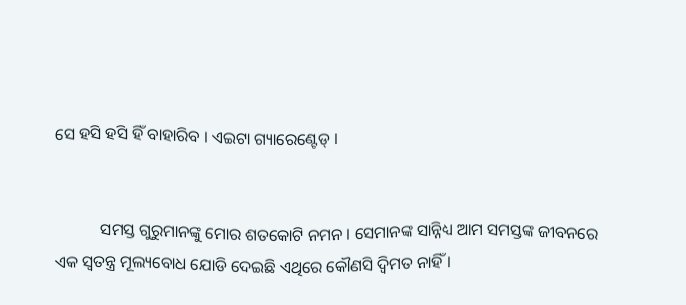ସେ ହସି ହସି ହିଁ ବାହାରିବ । ଏଇଟା ଗ୍ୟାରେଣ୍ଟେଡ୍ ।


           ସମସ୍ତ ଗୁରୁମାନଙ୍କୁ ମୋର ଶତକୋଟି ନମନ । ସେମାନଙ୍କ ସାନ୍ନିଧ୍ୟ ଆମ ସମସ୍ତଙ୍କ ଜୀବନରେ ଏକ ସ୍ଵତନ୍ତ୍ର ମୂଲ୍ୟବୋଧ ଯୋଡି ଦେଇଛି ଏଥିରେ କୌଣସି ଦ୍ୱିମତ ନାହିଁ ।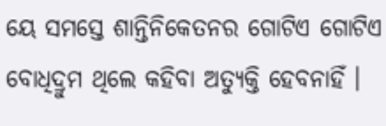ୟେ ସମସ୍ତେ ଶାନ୍ତିନିକେତନର ଗୋଟିଏ ଗୋଟିଏ ବୋଧିଦ୍ରୁମ ଥିଲେ କହିବା ଅତ୍ୟୁକ୍ତି ହେବନାହିଁ ।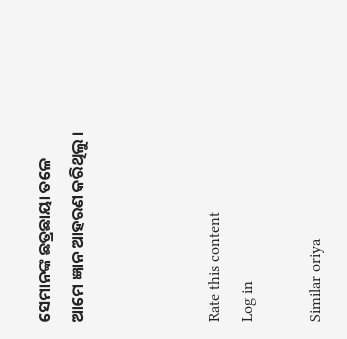ସେମାନଙ୍କ ଛତ୍ରଛାୟା ତଳେ ଆମେ ଜ୍ଞାନ ଆହରଣ କରିଥିଲୁ ।



Rate this content
Log in

Similar oriya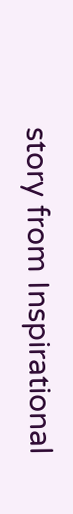story from Inspirational